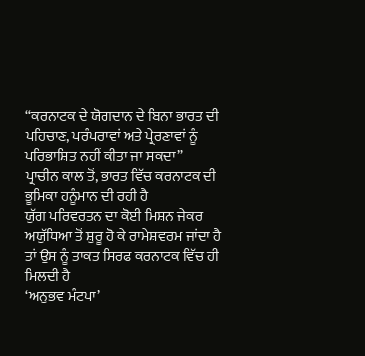“ਕਰਨਾਟਕ ਦੇ ਯੋਗਦਾਨ ਦੇ ਬਿਨਾ ਭਾਰਤ ਦੀ ਪਹਿਚਾਣ, ਪਰੰਪਰਾਵਾਂ ਅਤੇ ਪ੍ਰੇਰਣਾਵਾਂ ਨੂੰ ਪਰਿਭਾਸ਼ਿਤ ਨਹੀਂ ਕੀਤਾ ਜਾ ਸਕਦਾ”
ਪ੍ਰਾਚੀਨ ਕਾਲ ਤੋਂ, ਭਾਰਤ ਵਿੱਚ ਕਰਨਾਟਕ ਦੀ ਭੂਮਿਕਾ ਹਨੂੰਮਾਨ ਦੀ ਰਹੀ ਹੈ
ਯੁੱਗ ਪਰਿਵਰਤਨ ਦਾ ਕੋਈ ਮਿਸ਼ਨ ਜੇਕਰ ਅਯੁੱਧਿਆ ਤੋਂ ਸ਼ੁਰੂ ਹੋ ਕੇ ਰਾਮੇਸ਼ਵਰਮ ਜਾਂਦਾ ਹੈ ਤਾਂ ਉਸ ਨੂੰ ਤਾਕਤ ਸਿਰਫ ਕਰਨਾਟਕ ਵਿੱਚ ਹੀ ਮਿਲਦੀ ਹੈ
‘ਅਨੁਭਵ ਮੰਟਪਾ’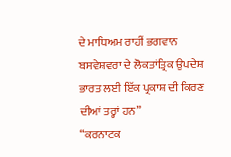ਦੇ ਮਾਧਿਅਮ ਰਾਹੀਂ ਭਗਵਾਨ ਬਸਵੇਸ਼ਵਰਾ ਦੇ ਲੋਕਤਾਂਤ੍ਰਿਕ ਉਪਦੇਸ਼ ਭਾਰਤ ਲਈ ਇੱਕ ਪ੍ਰਕਾਸ਼ ਦੀ ਕਿਰਣ ਦੀਆਂ ਤਰ੍ਹਾਂ ਹਨ”
“ਕਰਨਾਟਕ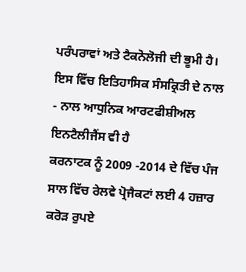ਪਰੰਪਰਾਵਾਂ ਅਤੇ ਟੈਕਨੋਲੋਜੀ ਦੀ ਭੂਮੀ ਹੈ। ਇਸ ਵਿੱਚ ਇਤਿਹਾਸਿਕ ਸੰਸਕ੍ਰਿਤੀ ਦੇ ਨਾਲ - ਨਾਲ ਆਧੁਨਿਕ ਆਰਟਫੀਸ਼ੀਅਲ ਇਨਟੈਲੀਜੈਂਸ ਵੀ ਹੈ
ਕਰਨਾਟਕ ਨੂੰ 2009 -2014 ਦੇ ਵਿੱਚ ਪੰਜ ਸਾਲ ਵਿੱਚ ਰੇਲਵੇ ਪ੍ਰੋਜੈਕਟਾਂ ਲਈ 4 ਹਜ਼ਾਰ ਕਰੋੜ ਰੁਪਏ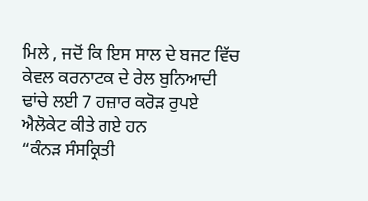ਮਿਲੇ , ਜਦੋਂ ਕਿ ਇਸ ਸਾਲ ਦੇ ਬਜਟ ਵਿੱਚ ਕੇਵਲ ਕਰਨਾਟਕ ਦੇ ਰੇਲ ਬੁਨਿਆਦੀ ਢਾਂਚੇ ਲਈ 7 ਹਜ਼ਾਰ ਕਰੋੜ ਰੁਪਏ ਐਲੋਕੇਟ ਕੀਤੇ ਗਏ ਹਨ
“ਕੰਨੜ ਸੰਸਕ੍ਰਿਤੀ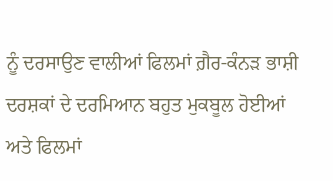ਨੂੰ ਦਰਸਾਉਣ ਵਾਲੀਆਂ ਫਿਲਮਾਂ ਗ਼ੈਰ-ਕੰਨੜ ਭਾਸ਼ੀ ਦਰਸ਼ਕਾਂ ਦੇ ਦਰਮਿਆਨ ਬਹੁਤ ਮੁਕਬੂਲ ਹੋਈਆਂ ਅਤੇ ਫਿਲਮਾਂ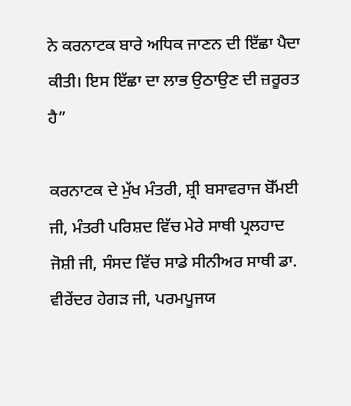ਨੇ ਕਰਨਾਟਕ ਬਾਰੇ ਅਧਿਕ ਜਾਣਨ ਦੀ ਇੱਛਾ ਪੈਦਾ ਕੀਤੀ। ਇਸ ਇੱਛਾ ਦਾ ਲਾਭ ਉਠਾਉਣ ਦੀ ਜ਼ਰੂਰਤ ਹੈ”

ਕਰਨਾਟਕ ਦੇ ਮੁੱਖ ਮੰਤਰੀ, ਸ਼੍ਰੀ ਬਸਾਵਰਾਜ ਬੋੱਮਈ ਜੀ, ਮੰਤਰੀ ਪਰਿਸ਼ਦ ਵਿੱਚ ਮੇਰੇ ਸਾਥੀ ਪ੍ਰਲਹਾਦ ਜੋਸ਼ੀ ਜੀ, ਸੰਸਦ ਵਿੱਚ ਸਾਡੇ ਸੀਨੀਅਰ ਸਾਥੀ ਡਾ. ਵੀਰੇਂਦਰ ਹੇਗੜ ਜੀ, ਪਰਮਪੂਜਯ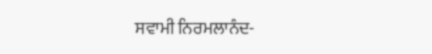ਸਵਾਮੀ ਨਿਰਮਲਾਨੰਦ-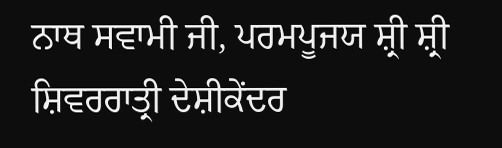ਨਾਥ ਸਵਾਮੀ ਜੀ, ਪਰਮਪੂਜਯ ਸ਼੍ਰੀ ਸ਼੍ਰੀ ਸ਼ਿਵਰਰਾਤ੍ਰੀ ਦੇਸ਼ੀਕੇਂਦਰ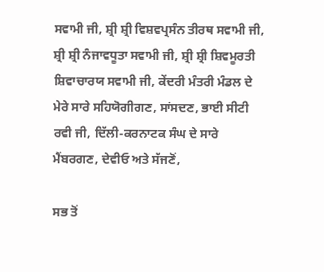ਸਵਾਮੀ ਜੀ, ਸ਼੍ਰੀ ਸ਼੍ਰੀ ਵਿਸ਼ਵਪ੍ਰਸੰਨ ਤੀਰਥ ਸਵਾਮੀ ਜੀ, ਸ਼੍ਰੀ ਸ਼੍ਰੀ ਨੰਜਾਵਧੂਤਾ ਸਵਾਮੀ ਜੀ, ਸ਼੍ਰੀ ਸ਼੍ਰੀ ਸ਼ਿਵਮੂਰਤੀ ਸ਼ਿਵਾਚਾਰਯ ਸਵਾਮੀ ਜੀ, ਕੇਂਦਰੀ ਮੰਤਰੀ ਮੰਡਲ ਦੇ ਮੇਰੇ ਸਾਰੇ ਸਹਿਯੋਗੀਗਣ, ਸਾਂਸਦਣ, ਭਾਈ ਸੀਟੀ ਰਵੀ ਜੀ, ਦਿੱਲੀ-ਕਰਨਾਟਕ ਸੰਘ ਦੇ ਸਾਰੇ ਮੈਂਬਰਗਣ, ਦੇਵੀਓ ਅਤੇ ਸੱਜਣੋਂ,

ਸਭ ਤੋਂ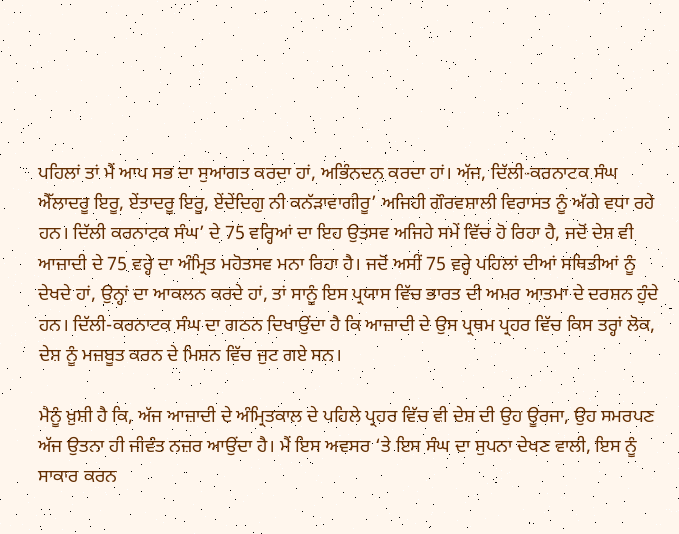ਪਹਿਲਾਂ ਤਾਂ ਮੈਂ ਆਪ ਸਭ ਦਾ ਸੁਆਗਤ ਕਰਦਾ ਹਾਂ, ਅਭਿੰਨਦਨ ਕਰਦਾ ਹਾਂ। ਅੱਜ, ਦਿੱਲੀ-ਕਰਨਾਟਕ ਸੰਘ ਐੱਲਾਦਰੂ ਇਰੂ, ਏਂਤਾਦਰੂ ਇਰੂ, ਏਂਦੇਂਦਿਗੁ ਨੀ ਕਨੱੜਾਵਾਗੀਰੂ’ ਅਜਿਹੀ ਗੌਰਵਸ਼ਾਲੀ ਵਿਰਾਸਤ ਨੂੰ ਅੱਗੇ ਵਧਾ ਰਹੇ ਹਨ। ਦਿੱਲੀ ਕਰਨਾਟਕ ਸੰਘ’ ਦੇ 75 ਵਰ੍ਹਿਆਂ ਦਾ ਇਹ ਉਤਸਵ ਅਜਿਹੇ ਸਮੇਂ ਵਿੱਚ ਹੋ ਰਿਹਾ ਹੈ, ਜਦੋਂ ਦੇਸ਼ ਵੀ ਆਜ਼ਾਦੀ ਦੇ 75 ਵਰ੍ਹੇ ਦਾ ਅੰਮ੍ਰਿਤ ਮਹੋਤਸਵ ਮਨਾ ਰਿਹਾ ਹੈ। ਜਦੋਂ ਅਸੀਂ 75 ਵਰ੍ਹੇ ਪਹਿਲਾਂ ਦੀਆਂ ਸਥਿਤੀਆਂ ਨੂੰ ਦੇਖਦੇ ਹਾਂ, ਉਨ੍ਹਾਂ ਦਾ ਆਕਲਨ ਕਰਦੇ ਹਾਂ, ਤਾਂ ਸਾਨੂੰ ਇਸ ਪ੍ਰਯਾਸ ਵਿੱਚ ਭਾਰਤ ਦੀ ਅਮਰ ਆਤਮਾ ਦੇ ਦਰਸ਼ਨ ਹੁੰਦੇ ਹਨ। ਦਿੱਲੀ-ਕਰਨਾਟਕ ਸੰਘ ਦਾ ਗਠਨ ਦਿਖਾਉਂਦਾ ਹੈ ਕਿ ਆਜ਼ਾਦੀ ਦੇ ਉਸ ਪ੍ਰਥਮ ਪ੍ਰਹਰ ਵਿੱਚ ਕਿਸ ਤਰ੍ਹਾਂ ਲੋਕ, ਦੇਸ਼ ਨੂੰ ਮਜ਼ਬੂਤ ਕਰਨ ਦੇ ਮਿਸ਼ਨ ਵਿੱਚ ਜੁਟ ਗਏ ਸਨ।

ਮੈਨੂੰ ਖ਼ੁਸ਼ੀ ਹੈ ਕਿ, ਅੱਜ ਆਜ਼ਾਦੀ ਦੇ ਅੰਮ੍ਰਿਤਕਾਲ ਦੇ ਪਹਿਲੇ ਪ੍ਰਹਰ ਵਿੱਚ ਵੀ ਦੇਸ਼ ਦੀ ਉਹ ਊਰਜਾ, ਉਹ ਸਮਰਪਣ ਅੱਜ ਉਤਨਾ ਹੀ ਜੀਵੰਤ ਨਜ਼ਰ ਆਉਂਦਾ ਹੈ। ਮੈਂ ਇਸ ਅਵਸਰ ‘ਤੇ ਇਸ ਸੰਘ ਦਾ ਸੁਪਨਾ ਦੇਖਣ ਵਾਲੀ, ਇਸ ਨੂੰ ਸਾਕਾਰ ਕਰਨ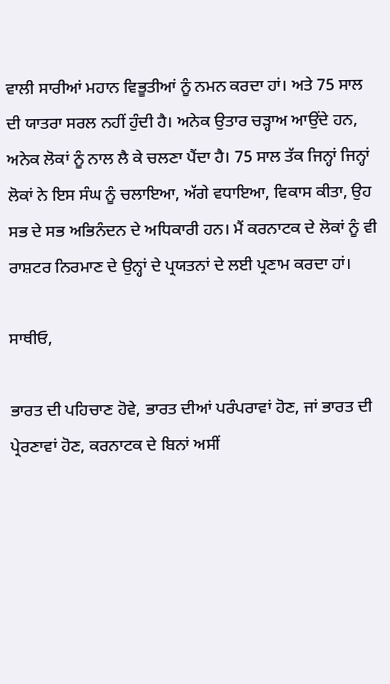ਵਾਲੀ ਸਾਰੀਆਂ ਮਹਾਨ ਵਿਭੂਤੀਆਂ ਨੂੰ ਨਮਨ ਕਰਦਾ ਹਾਂ। ਅਤੇ 75 ਸਾਲ ਦੀ ਯਾਤਰਾ ਸਰਲ ਨਹੀਂ ਹੁੰਦੀ ਹੈ। ਅਨੇਕ ਉਤਾਰ ਚੜ੍ਹਾਅ ਆਉਂਦੇ ਹਨ, ਅਨੇਕ ਲੋਕਾਂ ਨੂੰ ਨਾਲ ਲੈ ਕੇ ਚਲਣਾ ਪੈਂਦਾ ਹੈ। 75 ਸਾਲ ਤੱਕ ਜਿਨ੍ਹਾਂ ਜਿਨ੍ਹਾਂ ਲੋਕਾਂ ਨੇ ਇਸ ਸੰਘ ਨੂੰ ਚਲਾਇਆ, ਅੱਗੇ ਵਧਾਇਆ, ਵਿਕਾਸ ਕੀਤਾ, ਉਹ ਸਭ ਦੇ ਸਭ ਅਭਿਨੰਦਨ ਦੇ ਅਧਿਕਾਰੀ ਹਨ। ਮੈਂ ਕਰਨਾਟਕ ਦੇ ਲੋਕਾਂ ਨੂੰ ਵੀ ਰਾਸ਼ਟਰ ਨਿਰਮਾਣ ਦੇ ਉਨ੍ਹਾਂ ਦੇ ਪ੍ਰਯਤਨਾਂ ਦੇ ਲਈ ਪ੍ਰਣਾਮ ਕਰਦਾ ਹਾਂ।

ਸਾਥੀਓ,

ਭਾਰਤ ਦੀ ਪਹਿਚਾਣ ਹੋਵੇ, ਭਾਰਤ ਦੀਆਂ ਪਰੰਪਰਾਵਾਂ ਹੋਣ, ਜਾਂ ਭਾਰਤ ਦੀ ਪ੍ਰੇਰਣਾਵਾਂ ਹੋਣ, ਕਰਨਾਟਕ ਦੇ ਬਿਨਾਂ ਅਸੀਂ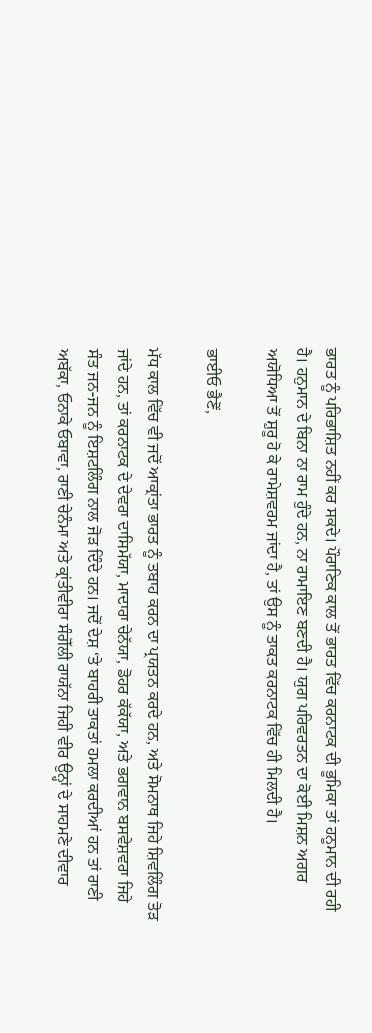ਭਾਰਤ ਨੂੰ ਪਰਿਭਾਸ਼ਿਤ ਨਹੀਂ ਕਰ ਸਕਦੇ। ਪੌਰਾਣਿਕ ਕਾਲ ਤੋਂ ਭਾਰਤ ਵਿੱਚ ਕਰਨਾਟਕ ਦੀ ਭੂਮਿਕਾ ਤਾਂ ਹਨੂਮਾਨ ਦੀ ਰਹੀ ਹੈ। ਹਨੁਮਾਨ ਦੇ ਬਿਨਾ ਨਾ ਰਾਮ ਹੁੰਦੇ ਹਨ, ਨਾ ਰਾਮਾਇਣ ਬਣਦੀ ਹੈ। ਯੁਗ ਪਰਿਵਰਤਨ ਦਾ ਕੋਈ ਮਿਸ਼ਨ ਅਗਰ ਅਯੋਧਿਆ ਤੋਂ ਸ਼ੁਰੂ ਹੋ ਕੇ ਰਾਮੇਸ਼ਵਰਮ ਜਾਂਦਾ ਹੈ, ਤਾਂ ਉਸ ਨੂੰ ਤਾਕਤ ਕਰਨਾਟਕ ਵਿੱਚ ਹੀ ਮਿਲਦੀ ਹੈ।

ਭਾਈਓ ਭੈਣੋਂ,

ਮੱਧ ਕਾਲ ਵਿੱਚ ਵੀ ਜਦੋਂ ਆਕ੍ਰਾਂਤਾ ਭਾਰਤ ਨੂੰ ਤਬਾਹ ਕਰਨ ਦਾ ਪ੍ਰਯਤਨ ਕਰਦੇ ਹਨ, ਅਤੇ ਸੋਮਨਾਥ ਜਿਹੇ ਸ਼ਿਵਲਿੰਗ ਤੋੜ ਜਾਂਦੇ ਹਨ, ਤਾਂ ਕਰਨਾਟਕ ਦੇ ਦੇਵਰਾ ਦਾਸਿਮੱਯਾ, ਮਾਦਾਰਾ ਚੇਨੱਯਾ, ਡੋਹਰ ਕੱਕੱਯਾ, ਅਤੇ ਭਗਵਾਨ ਬਸਵੇਸ਼ਵਰਾ ਜਿਹੇ ਸੰਤ ਜਨ-ਜਨ ਨੂੰ ਇਸ਼ਟਲਿੰਗ ਨਾਲ ਜੋੜ ਦਿੰਦੇ ਹਨ। ਜਦੋਂ ਦੇਸ਼ ‘ਤੇ ਬਾਹਰੀ ਤਾਕਤਾਂ ਹਮਲਾ ਕਰਦੀਆਂ ਹਨ ਤਾਂ ਰਾਣੀ ਅਬੱਕਾ, ਓਨਾਕੇ ਓਬਾਵਾ, ਰਾਣੀ ਚੇਨੰਮਾ ਅਤੇ ਕ੍ਰਾਂਤੀਵੀਰਾ ਸੰਗੋੱਲੀ ਰਾਯੱਨਾ ਜਿਹੀ ਵੀਰ ਉਨ੍ਹਾਂ ਦੇ ਸਾਹਮਣੇ ਦੀਵਾਰ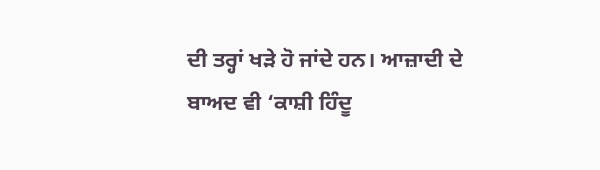ਦੀ ਤਰ੍ਹਾਂ ਖੜੇ ਹੋ ਜਾਂਦੇ ਹਨ। ਆਜ਼ਾਦੀ ਦੇ ਬਾਅਦ ਵੀ ‘ਕਾਸ਼ੀ ਹਿੰਦੂ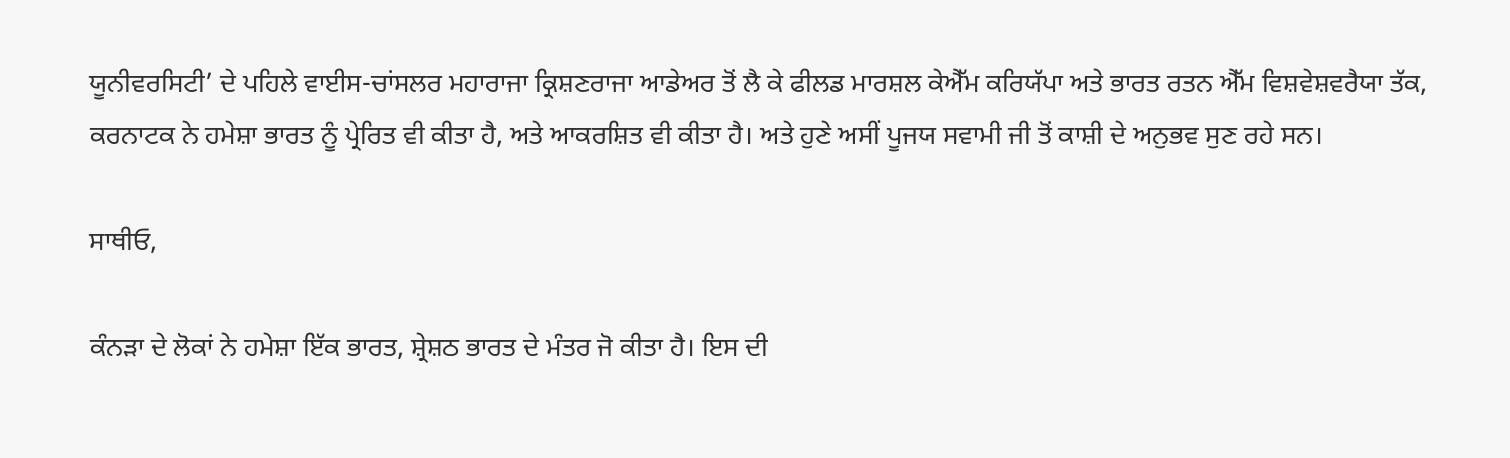ਯੂਨੀਵਰਸਿਟੀ’ ਦੇ ਪਹਿਲੇ ਵਾਈਸ-ਚਾਂਸਲਰ ਮਹਾਰਾਜਾ ਕ੍ਰਿਸ਼ਣਰਾਜਾ ਆਡੇਅਰ ਤੋਂ ਲੈ ਕੇ ਫੀਲਡ ਮਾਰਸ਼ਲ ਕੇਐੱਮ ਕਰਿਯੱਪਾ ਅਤੇ ਭਾਰਤ ਰਤਨ ਐੱਮ ਵਿਸ਼ਵੇਸ਼ਵਰੈਯਾ ਤੱਕ, ਕਰਨਾਟਕ ਨੇ ਹਮੇਸ਼ਾ ਭਾਰਤ ਨੂੰ ਪ੍ਰੇਰਿਤ ਵੀ ਕੀਤਾ ਹੈ, ਅਤੇ ਆਕਰਸ਼ਿਤ ਵੀ ਕੀਤਾ ਹੈ। ਅਤੇ ਹੁਣੇ ਅਸੀਂ ਪੂਜਯ ਸਵਾਮੀ ਜੀ ਤੋਂ ਕਾਸ਼ੀ ਦੇ ਅਨੁਭਵ ਸੁਣ ਰਹੇ ਸਨ।

ਸਾਥੀਓ,

ਕੰਨੜਾ ਦੇ ਲੋਕਾਂ ਨੇ ਹਮੇਸ਼ਾ ਇੱਕ ਭਾਰਤ, ਸ਼੍ਰੇਸ਼ਠ ਭਾਰਤ ਦੇ ਮੰਤਰ ਜੋ ਕੀਤਾ ਹੈ। ਇਸ ਦੀ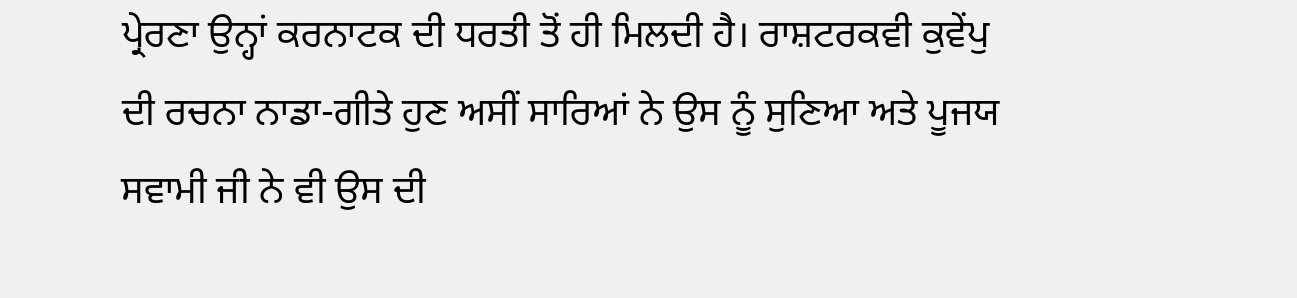ਪ੍ਰੇਰਣਾ ਉਨ੍ਹਾਂ ਕਰਨਾਟਕ ਦੀ ਧਰਤੀ ਤੋਂ ਹੀ ਮਿਲਦੀ ਹੈ। ਰਾਸ਼ਟਰਕਵੀ ਕੁਵੇਂਪੁ ਦੀ ਰਚਨਾ ਨਾਡਾ-ਗੀਤੇ ਹੁਣ ਅਸੀਂ ਸਾਰਿਆਂ ਨੇ ਉਸ ਨੂੰ ਸੁਣਿਆ ਅਤੇ ਪੂਜਯ ਸਵਾਮੀ ਜੀ ਨੇ ਵੀ ਉਸ ਦੀ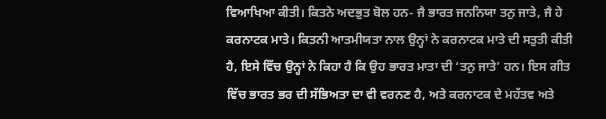ਵਿਆਖਿਆ ਕੀਤੀ। ਕਿਤਨੇ ਅਦਭੁਤ ਬੋਲ ਹਨ- ਜੈ ਭਾਰਤ ਜਨਨਿਯਾ ਤਨੁ ਜਾਤੇ, ਜੈ ਹੇ ਕਰਨਾਟਕ ਮਾਤੇ। ਕਿਤਨੀ ਆਤਮੀਯਤਾ ਨਾਲ ਉਨ੍ਹਾਂ ਨੇ ਕਰਨਾਟਕ ਮਾਤੇ ਦੀ ਸਤੁਤੀ ਕੀਤੀ ਹੈ, ਇਸੇ ਵਿੱਚ ਉਨ੍ਹਾਂ ਨੇ ਕਿਹਾ ਹੈ ਕਿ ਉਹ ਭਾਰਤ ਮਾਤਾ ਦੀ ‘ਤਨੁ ਜਾਤੇ’ ਹਨ। ਇਸ ਗੀਤ ਵਿੱਚ ਭਾਰਤ ਭਰ ਦੀ ਸੱਭਿਅਤਾ ਦਾ ਵੀ ਵਰਨਣ ਹੈ, ਅਤੇ ਕਰਨਾਟਕ ਦੇ ਮਹੱਤਵ ਅਤੇ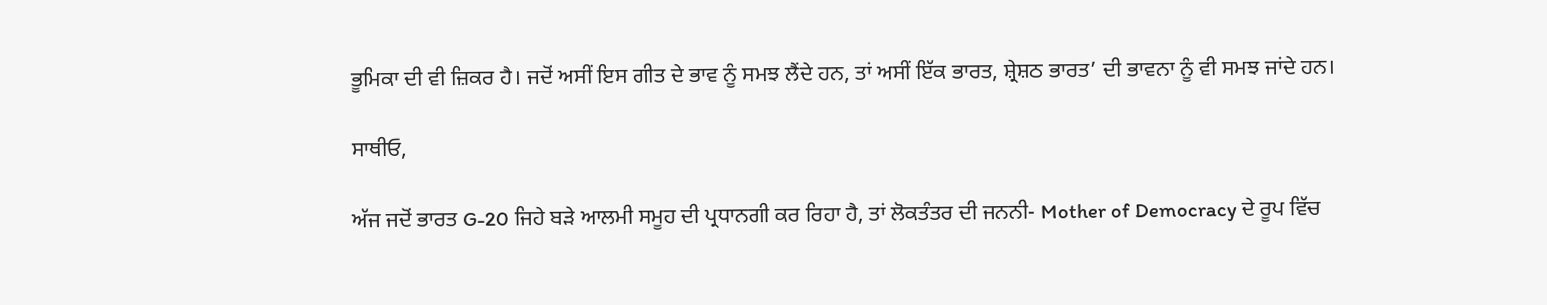ਭੂਮਿਕਾ ਦੀ ਵੀ ਜ਼ਿਕਰ ਹੈ। ਜਦੋਂ ਅਸੀਂ ਇਸ ਗੀਤ ਦੇ ਭਾਵ ਨੂੰ ਸਮਝ ਲੈਂਦੇ ਹਨ, ਤਾਂ ਅਸੀਂ ਇੱਕ ਭਾਰਤ, ਸ਼੍ਰੇਸ਼ਠ ਭਾਰਤ’ ਦੀ ਭਾਵਨਾ ਨੂੰ ਵੀ ਸਮਝ ਜਾਂਦੇ ਹਨ।

ਸਾਥੀਓ,

ਅੱਜ ਜਦੋਂ ਭਾਰਤ G-20 ਜਿਹੇ ਬੜੇ ਆਲਮੀ ਸਮੂਹ ਦੀ ਪ੍ਰਧਾਨਗੀ ਕਰ ਰਿਹਾ ਹੈ, ਤਾਂ ਲੋਕਤੰਤਰ ਦੀ ਜਨਨੀ- Mother of Democracy ਦੇ ਰੂਪ ਵਿੱਚ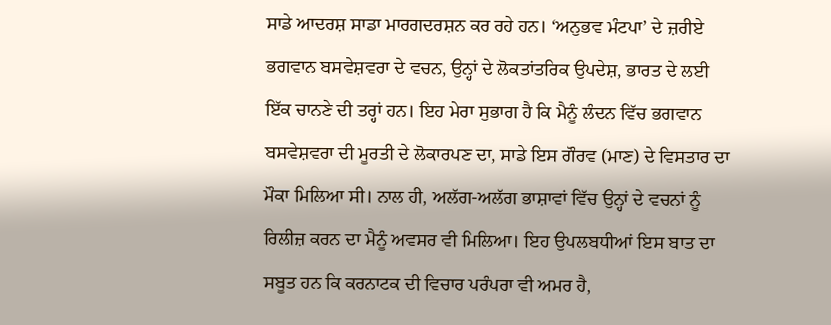ਸਾਡੇ ਆਦਰਸ਼ ਸਾਡਾ ਮਾਰਗਦਰਸ਼ਨ ਕਰ ਰਹੇ ਹਨ। ‘ਅਨੁਭਵ ਮੰਟਪਾ’ ਦੇ ਜ਼ਰੀਏ ਭਗਵਾਨ ਬਸਵੇਸ਼ਵਰਾ ਦੇ ਵਚਨ, ਉਨ੍ਹਾਂ ਦੇ ਲੋਕਤਾਂਤਰਿਕ ਉਪਦੇਸ਼, ਭਾਰਤ ਦੇ ਲਈ ਇੱਕ ਚਾਨਣੇ ਦੀ ਤਰ੍ਹਾਂ ਹਨ। ਇਹ ਮੇਰਾ ਸੁਭਾਗ ਹੈ ਕਿ ਮੈਨੂੰ ਲੰਦਨ ਵਿੱਚ ਭਗਵਾਨ ਬਸਵੇਸ਼ਵਰਾ ਦੀ ਮੂਰਤੀ ਦੇ ਲੋਕਾਰਪਣ ਦਾ, ਸਾਡੇ ਇਸ ਗੌਰਵ (ਮਾਣ) ਦੇ ਵਿਸਤਾਰ ਦਾ ਮੌਕਾ ਮਿਲਿਆ ਸੀ। ਨਾਲ ਹੀ, ਅਲੱਗ-ਅਲੱਗ ਭਾਸ਼ਾਵਾਂ ਵਿੱਚ ਉਨ੍ਹਾਂ ਦੇ ਵਚਨਾਂ ਨੂੰ ਰਿਲੀਜ਼ ਕਰਨ ਦਾ ਮੈਨੂੰ ਅਵਸਰ ਵੀ ਮਿਲਿਆ। ਇਹ ਉਪਲਬਧੀਆਂ ਇਸ ਬਾਤ ਦਾ ਸਬੂਤ ਹਨ ਕਿ ਕਰਨਾਟਕ ਦੀ ਵਿਚਾਰ ਪਰੰਪਰਾ ਵੀ ਅਮਰ ਹੈ,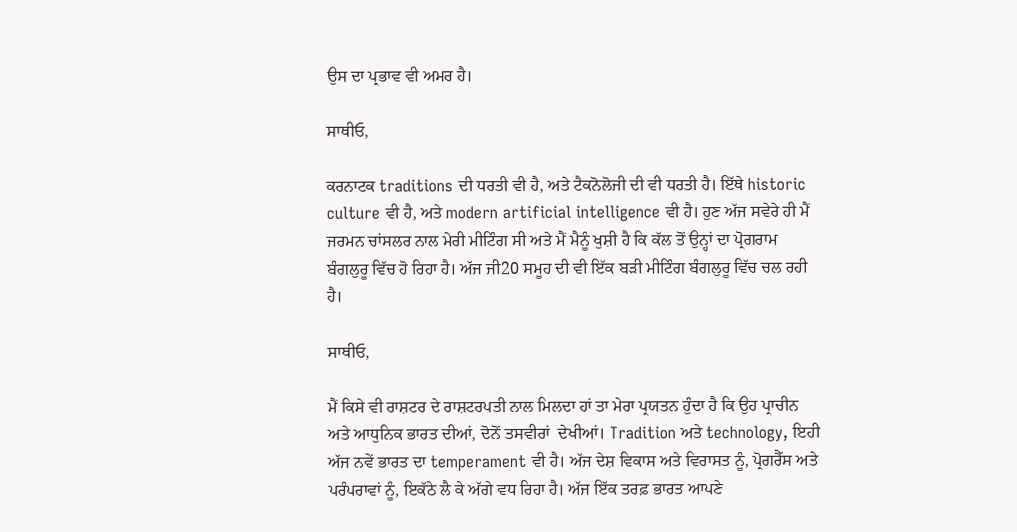ਉਸ ਦਾ ਪ੍ਰਭਾਵ ਵੀ ਅਮਰ ਹੈ।

ਸਾਥੀਓ,

ਕਰਨਾਟਕ traditions ਦੀ ਧਰਤੀ ਵੀ ਹੈ, ਅਤੇ ਟੈਕਨੋਲੋਜੀ ਦੀ ਵੀ ਧਰਤੀ ਹੈ। ਇੱਥੇ historic culture ਵੀ ਹੈ, ਅਤੇ modern artificial intelligence ਵੀ ਹੈ। ਹੁਣ ਅੱਜ ਸਵੇਰੇ ਹੀ ਮੈਂ ਜਰਮਨ ਚਾਂਸਲਰ ਨਾਲ ਮੇਰੀ ਮੀਟਿੰਗ ਸੀ ਅਤੇ ਮੈਂ ਮੈਨੂੰ ਖੁਸ਼ੀ ਹੈ ਕਿ ਕੱਲ ਤੋਂ ਉਨ੍ਹਾਂ ਦਾ ਪ੍ਰੋਗਰਾਮ ਬੰਗਲੁਰੂ ਵਿੱਚ ਹੋ ਰਿਹਾ ਹੈ। ਅੱਜ ਜੀ20 ਸਮੂਹ ਦੀ ਵੀ ਇੱਕ ਬੜੀ ਮੀਟਿੰਗ ਬੰਗਲੁਰੂ ਵਿੱਚ ਚਲ ਰਹੀ ਹੈ।

ਸਾਥੀਓ,

ਮੈਂ ਕਿਸੇ ਵੀ ਰਾਸ਼ਟਰ ਦੇ ਰਾਸ਼ਟਰਪਤੀ ਨਾਲ ਮਿਲਦਾ ਹਾਂ ਤਾ ਮੇਰਾ ਪ੍ਰਯਤਨ ਹੁੰਦਾ ਹੈ ਕਿ ਉਹ ਪ੍ਰਾਚੀਨ ਅਤੇ ਆਧੁਨਿਕ ਭਾਰਤ ਦੀਆਂ, ਦੋਨੋਂ ਤਸਵੀਰਾਂ  ਦੇਖੀਆਂ। Tradition ਅਤੇ technology, ਇਹੀ ਅੱਜ ਨਵੇਂ ਭਾਰਤ ਦਾ temperament ਵੀ ਹੈ। ਅੱਜ ਦੇਸ਼ ਵਿਕਾਸ ਅਤੇ ਵਿਰਾਸਤ ਨੂੰ, ਪ੍ਰੋਗਰੈੱਸ ਅਤੇ ਪਰੰਪਰਾਵਾਂ ਨੂੰ, ਇਕੱਠੇ ਲੈ ਕੇ ਅੱਗੇ ਵਧ ਰਿਹਾ ਹੈ। ਅੱਜ ਇੱਕ ਤਰਫ਼ ਭਾਰਤ ਆਪਣੇ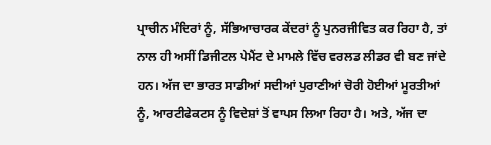ਪ੍ਰਾਚੀਨ ਮੰਦਿਰਾਂ ਨੂੰ, ਸੱਭਿਆਚਾਰਕ ਕੇਂਦਰਾਂ ਨੂੰ ਪੁਨਰਜੀਵਿਤ ਕਰ ਰਿਹਾ ਹੈ, ਤਾਂ ਨਾਲ ਹੀ ਅਸੀਂ ਡਿਜੀਟਲ ਪੇਮੈਂਟ ਦੇ ਮਾਮਲੇ ਵਿੱਚ ਵਰਲਡ ਲੀਡਰ ਵੀ ਬਣ ਜਾਂਦੇ ਹਨ। ਅੱਜ ਦਾ ਭਾਰਤ ਸਾਡੀਆਂ ਸਦੀਆਂ ਪੁਰਾਣੀਆਂ ਚੋਰੀ ਹੋਈਆਂ ਮੂਰਤੀਆਂ ਨੂੰ, ਆਰਟੀਫੇਕਟਸ ਨੂੰ ਵਿਦੇਸ਼ਾਂ ਤੋਂ ਵਾਪਸ ਲਿਆ ਰਿਹਾ ਹੈ। ਅਤੇ, ਅੱਜ ਦਾ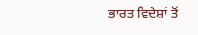ਭਾਰਤ ਵਿਦੇਸ਼ਾਂ ਤੋਂ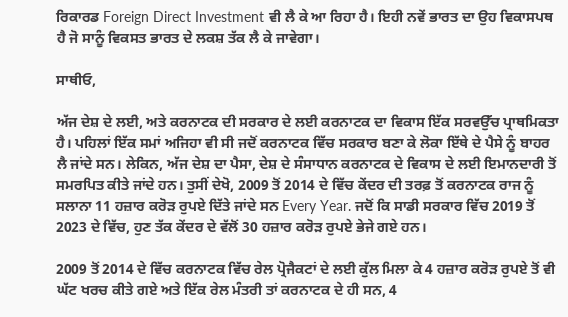ਰਿਕਾਰਡ Foreign Direct Investment ਵੀ ਲੈ ਕੇ ਆ ਰਿਹਾ ਹੈ। ਇਹੀ ਨਵੇਂ ਭਾਰਤ ਦਾ ਉਹ ਵਿਕਾਸਪਥ ਹੈ ਜੋ ਸਾਨੂੰ ਵਿਕਸਤ ਭਾਰਤ ਦੇ ਲਕਸ਼ ਤੱਕ ਲੈ ਕੇ ਜਾਵੇਗਾ।

ਸਾਥੀਓ,

ਅੱਜ ਦੇਸ਼ ਦੇ ਲਈ, ਅਤੇ ਕਰਨਾਟਕ ਦੀ ਸਰਕਾਰ ਦੇ ਲਈ ਕਰਨਾਟਕ ਦਾ ਵਿਕਾਸ ਇੱਕ ਸਰਵਉੱਚ ਪ੍ਰਾਥਮਿਕਤਾ ਹੈ। ਪਹਿਲਾਂ ਇੱਕ ਸਮਾਂ ਅਜਿਹਾ ਵੀ ਸੀ ਜਦੋਂ ਕਰਨਾਟਕ ਵਿੱਚ ਸਰਕਾਰ ਬਣਾ ਕੇ ਲੋਕਾ ਇੱਥੇ ਦੇ ਪੈਸੇ ਨੂੰ ਬਾਹਰ ਲੈ ਜਾਂਦੇ ਸਨ। ਲੇਕਿਨ, ਅੱਜ ਦੇਸ਼ ਦਾ ਪੈਸਾ, ਦੇਸ਼ ਦੇ ਸੰਸਾਧਾਨ ਕਰਨਾਟਕ ਦੇ ਵਿਕਾਸ ਦੇ ਲਈ ਇਮਾਨਦਾਰੀ ਤੋਂ ਸਮਰਪਿਤ ਕੀਤੇ ਜਾਂਦੇ ਹਨ। ਤੁਸੀਂ ਦੇਖੋ, 2009 ਤੋਂ 2014 ਦੇ ਵਿੱਚ ਕੇਂਦਰ ਦੀ ਤਰਫ਼ ਤੋਂ ਕਰਨਾਟਕ ਰਾਜ ਨੂੰ ਸਲਾਨਾ 11 ਹਜ਼ਾਰ ਕਰੋੜ ਰੁਪਏ ਦਿੱਤੇ ਜਾਂਦੇ ਸਨ Every Year. ਜਦੋਂ ਕਿ ਸਾਡੀ ਸਰਕਾਰ ਵਿੱਚ 2019 ਤੋਂ 2023 ਦੇ ਵਿੱਚ, ਹੁਣ ਤੱਕ ਕੇਂਦਰ ਦੇ ਵੱਲੋਂ 30 ਹਜ਼ਾਰ ਕਰੋੜ ਰੁਪਏ ਭੇਜੇ ਗਏ ਹਨ।

2009 ਤੋਂ 2014 ਦੇ ਵਿੱਚ ਕਰਨਾਟਕ ਵਿੱਚ ਰੇਲ ਪ੍ਰੋਜੈਕਟਾਂ ਦੇ ਲਈ ਕੁੱਲ ਮਿਲਾ ਕੇ 4 ਹਜ਼ਾਰ ਕਰੋੜ ਰੁਪਏ ਤੋਂ ਵੀ ਘੱਟ ਖਰਚ ਕੀਤੇ ਗਏ ਅਤੇ ਇੱਕ ਰੇਲ ਮੰਤਰੀ ਤਾਂ ਕਰਨਾਟਕ ਦੇ ਹੀ ਸਨ, 4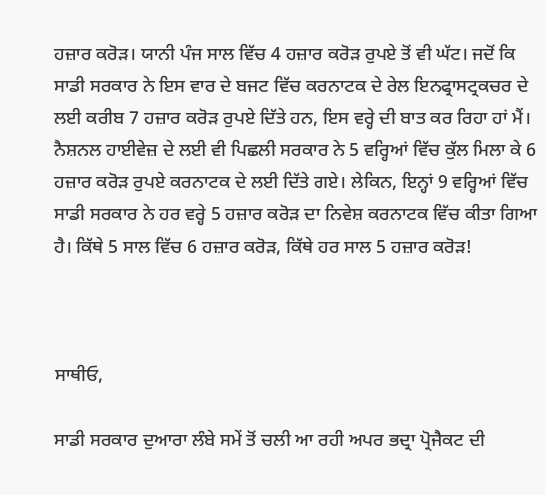ਹਜ਼ਾਰ ਕਰੋੜ। ਯਾਨੀ ਪੰਜ ਸਾਲ ਵਿੱਚ 4 ਹਜ਼ਾਰ ਕਰੋੜ ਰੁਪਏ ਤੋਂ ਵੀ ਘੱਟ। ਜਦੋਂ ਕਿ ਸਾਡੀ ਸਰਕਾਰ ਨੇ ਇਸ ਵਾਰ ਦੇ ਬਜਟ ਵਿੱਚ ਕਰਨਾਟਕ ਦੇ ਰੇਲ ਇਨਫ੍ਰਾਸਟ੍ਰਕਚਰ ਦੇ ਲਈ ਕਰੀਬ 7 ਹਜ਼ਾਰ ਕਰੋੜ ਰੁਪਏ ਦਿੱਤੇ ਹਨ, ਇਸ ਵਰ੍ਹੇ ਦੀ ਬਾਤ ਕਰ ਰਿਹਾ ਹਾਂ ਮੈਂ। ਨੈਸ਼ਨਲ ਹਾਈਵੇਜ਼ ਦੇ ਲਈ ਵੀ ਪਿਛਲੀ ਸਰਕਾਰ ਨੇ 5 ਵਰ੍ਹਿਆਂ ਵਿੱਚ ਕੁੱਲ ਮਿਲਾ ਕੇ 6 ਹਜ਼ਾਰ ਕਰੋੜ ਰੁਪਏ ਕਰਨਾਟਕ ਦੇ ਲਈ ਦਿੱਤੇ ਗਏ। ਲੇਕਿਨ, ਇਨ੍ਹਾਂ 9 ਵਰ੍ਹਿਆਂ ਵਿੱਚ ਸਾਡੀ ਸਰਕਾਰ ਨੇ ਹਰ ਵਰ੍ਹੇ 5 ਹਜ਼ਾਰ ਕਰੋੜ ਦਾ ਨਿਵੇਸ਼ ਕਰਨਾਟਕ ਵਿੱਚ ਕੀਤਾ ਗਿਆ ਹੈ। ਕਿੱਥੇ 5 ਸਾਲ ਵਿੱਚ 6 ਹਜ਼ਾਰ ਕਰੋੜ, ਕਿੱਥੇ ਹਰ ਸਾਲ 5 ਹਜ਼ਾਰ ਕਰੋੜ!



ਸਾਥੀਓ,

ਸਾਡੀ ਸਰਕਾਰ ਦੁਆਰਾ ਲੰਬੇ ਸਮੇਂ ਤੋਂ ਚਲੀ ਆ ਰਹੀ ਅਪਰ ਭਦ੍ਰਾ ਪ੍ਰੋਜੈਕਟ ਦੀ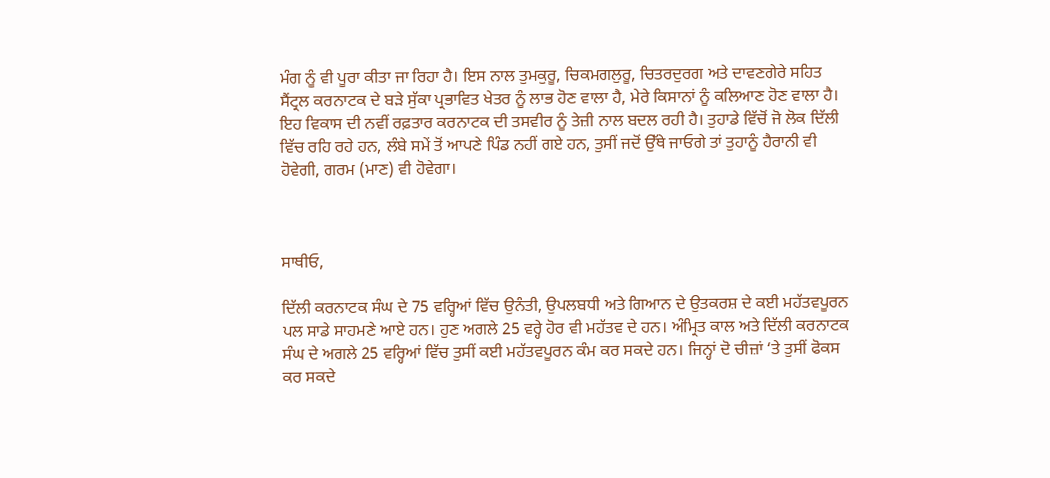ਮੰਗ ਨੂੰ ਵੀ ਪੂਰਾ ਕੀਤਾ ਜਾ ਰਿਹਾ ਹੈ। ਇਸ ਨਾਲ ਤੁਮਕੁਰੂ, ਚਿਕਮਗਲੁਰੂ, ਚਿਤਰਦੁਰਗ ਅਤੇ ਦਾਵਣਗੇਰੇ ਸਹਿਤ ਸੈਂਟ੍ਰਲ ਕਰਨਾਟਕ ਦੇ ਬੜੇ ਸੁੱਕਾ ਪ੍ਰਭਾਵਿਤ ਖੇਤਰ ਨੂੰ ਲਾਭ ਹੋਣ ਵਾਲਾ ਹੈ, ਮੇਰੇ ਕਿਸਾਨਾਂ ਨੂੰ ਕਲਿਆਣ ਹੋਣ ਵਾਲਾ ਹੈ। ਇਹ ਵਿਕਾਸ ਦੀ ਨਵੀਂ ਰਫ਼ਤਾਰ ਕਰਨਾਟਕ ਦੀ ਤਸਵੀਰ ਨੂੰ ਤੇਜ਼ੀ ਨਾਲ ਬਦਲ ਰਹੀ ਹੈ। ਤੁਹਾਡੇ ਵਿੱਚੋਂ ਜੋ ਲੋਕ ਦਿੱਲੀ ਵਿੱਚ ਰਹਿ ਰਹੇ ਹਨ, ਲੰਬੇ ਸਮੇਂ ਤੋਂ ਆਪਣੇ ਪਿੰਡ ਨਹੀਂ ਗਏ ਹਨ, ਤੁਸੀਂ ਜਦੋਂ ਉੱਥੇ ਜਾਓਗੇ ਤਾਂ ਤੁਹਾਨੂੰ ਹੈਰਾਨੀ ਵੀ ਹੋਵੇਗੀ, ਗਰਮ (ਮਾਣ) ਵੀ ਹੋਵੇਗਾ।



ਸਾਥੀਓ,

ਦਿੱਲੀ ਕਰਨਾਟਕ ਸੰਘ ਦੇ 75 ਵਰ੍ਹਿਆਂ ਵਿੱਚ ਉਨੰਤੀ, ਉਪਲਬਧੀ ਅਤੇ ਗਿਆਨ ਦੇ ਉਤਕਰਸ਼ ਦੇ ਕਈ ਮਹੱਤਵਪੂਰਨ ਪਲ ਸਾਡੇ ਸਾਹਮਣੇ ਆਏ ਹਨ। ਹੁਣ ਅਗਲੇ 25 ਵਰ੍ਹੇ ਹੋਰ ਵੀ ਮਹੱਤਵ ਦੇ ਹਨ। ਅੰਮ੍ਰਿਤ ਕਾਲ ਅਤੇ ਦਿੱਲੀ ਕਰਨਾਟਕ ਸੰਘ ਦੇ ਅਗਲੇ 25 ਵਰ੍ਹਿਆਂ ਵਿੱਚ ਤੁਸੀਂ ਕਈ ਮਹੱਤਵਪੂਰਨ ਕੰਮ ਕਰ ਸਕਦੇ ਹਨ। ਜਿਨ੍ਹਾਂ ਦੋ ਚੀਜ਼ਾਂ ‘ਤੇ ਤੁਸੀਂ ਫੋਕਸ ਕਰ ਸਕਦੇ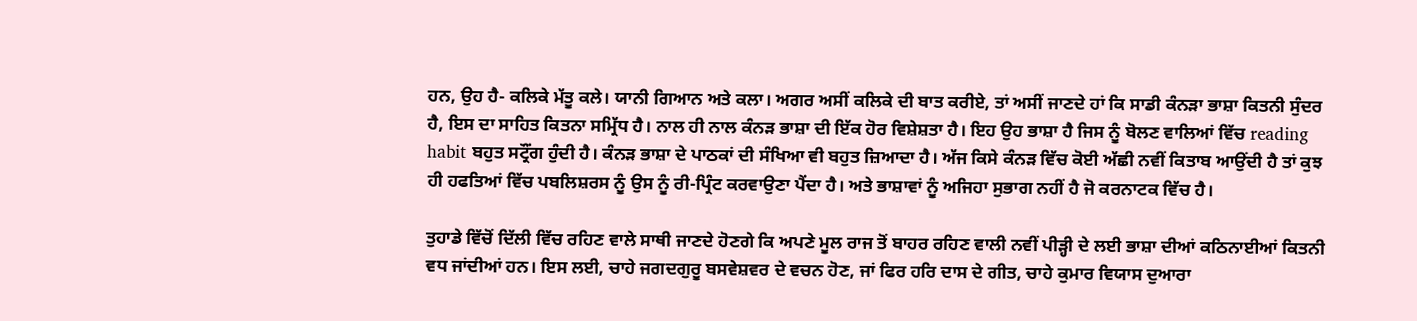ਹਨ, ਉਹ ਹੈ- ਕਲਿਕੇ ਮੱਤੂ ਕਲੇ। ਯਾਨੀ ਗਿਆਨ ਅਤੇ ਕਲਾ। ਅਗਰ ਅਸੀਂ ਕਲਿਕੇ ਦੀ ਬਾਤ ਕਰੀਏ, ਤਾਂ ਅਸੀਂ ਜਾਣਦੇ ਹਾਂ ਕਿ ਸਾਡੀ ਕੰਨੜਾ ਭਾਸ਼ਾ ਕਿਤਨੀ ਸੁੰਦਰ ਹੈ, ਇਸ ਦਾ ਸਾਹਿਤ ਕਿਤਨਾ ਸਮ੍ਰਿੱਧ ਹੈ। ਨਾਲ ਹੀ ਨਾਲ ਕੰਨੜ ਭਾਸ਼ਾ ਦੀ ਇੱਕ ਹੋਰ ਵਿਸ਼ੇਸ਼ਤਾ ਹੈ। ਇਹ ਉਹ ਭਾਸ਼ਾ ਹੈ ਜਿਸ ਨੂੰ ਬੋਲਣ ਵਾਲਿਆਂ ਵਿੱਚ reading habit ਬਹੁਤ ਸਟ੍ਰੌਂਗ ਹੁੰਦੀ ਹੈ। ਕੰਨੜ ਭਾਸ਼ਾ ਦੇ ਪਾਠਕਾਂ ਦੀ ਸੰਖਿਆ ਵੀ ਬਹੁਤ ਜ਼ਿਆਦਾ ਹੈ। ਅੱਜ ਕਿਸੇ ਕੰਨੜ ਵਿੱਚ ਕੋਈ ਅੱਛੀ ਨਵੀਂ ਕਿਤਾਬ ਆਉਂਦੀ ਹੈ ਤਾਂ ਕੁਝ ਹੀ ਹਫਤਿਆਂ ਵਿੱਚ ਪਬਲਿਸ਼ਰਸ ਨੂੰ ਉਸ ਨੂੰ ਰੀ-ਪ੍ਰਿੰਟ ਕਰਵਾਉਣਾ ਪੈਂਦਾ ਹੈ। ਅਤੇ ਭਾਸ਼ਾਵਾਂ ਨੂੰ ਅਜਿਹਾ ਸੁਭਾਗ ਨਹੀਂ ਹੈ ਜੋ ਕਰਨਾਟਕ ਵਿੱਚ ਹੈ।

ਤੁਹਾਡੇ ਵਿੱਚੋਂ ਦਿੱਲੀ ਵਿੱਚ ਰਹਿਣ ਵਾਲੇ ਸਾਥੀ ਜਾਣਦੇ ਹੋਣਗੇ ਕਿ ਅਪਣੇ ਮੂਲ ਰਾਜ ਤੋਂ ਬਾਹਰ ਰਹਿਣ ਵਾਲੀ ਨਵੀਂ ਪੀੜ੍ਹੀ ਦੇ ਲਈ ਭਾਸ਼ਾ ਦੀਆਂ ਕਠਿਨਾਈਆਂ ਕਿਤਨੀ ਵਧ ਜਾਂਦੀਆਂ ਹਨ। ਇਸ ਲਈ, ਚਾਹੇ ਜਗਦਗੁਰੂ ਬਸਵੇਸ਼ਵਰ ਦੇ ਵਚਨ ਹੋਣ, ਜਾਂ ਫਿਰ ਹਰਿ ਦਾਸ ਦੇ ਗੀਤ, ਚਾਹੇ ਕੁਮਾਰ ਵਿਯਾਸ ਦੁਆਰਾ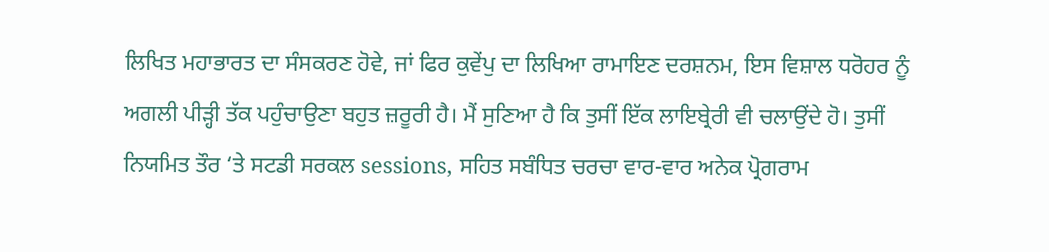ਲਿਖਿਤ ਮਹਾਭਾਰਤ ਦਾ ਸੰਸਕਰਣ ਹੋਵੇ, ਜਾਂ ਫਿਰ ਕੁਵੇਂਪੁ ਦਾ ਲਿਖਿਆ ਰਾਮਾਇਣ ਦਰਸ਼ਨਮ, ਇਸ ਵਿਸ਼ਾਲ ਧਰੋਹਰ ਨੂੰ ਅਗਲੀ ਪੀੜ੍ਹੀ ਤੱਕ ਪਹੁੰਚਾਉਣਾ ਬਹੁਤ ਜ਼ਰੂਰੀ ਹੈ। ਮੈਂ ਸੁਣਿਆ ਹੈ ਕਿ ਤੁਸੀਂ ਇੱਕ ਲਾਇਬ੍ਰੇਰੀ ਵੀ ਚਲਾਉਂਦੇ ਹੋ। ਤੁਸੀਂ ਨਿਯਮਿਤ ਤੌਰ ‘ਤੇ ਸਟਡੀ ਸਰਕਲ sessions, ਸਹਿਤ ਸਬੰਧਿਤ ਚਰਚਾ ਵਾਰ-ਵਾਰ ਅਨੇਕ ਪ੍ਰੋਗਰਾਮ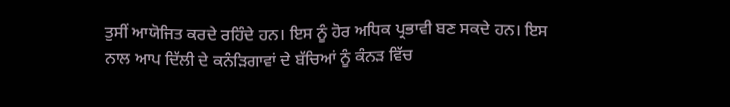ਤੁਸੀਂ ਆਯੋਜਿਤ ਕਰਦੇ ਰਹਿੰਦੇ ਹਨ। ਇਸ ਨੂੰ ਹੋਰ ਅਧਿਕ ਪ੍ਰਭਾਵੀ ਬਣ ਸਕਦੇ ਹਨ। ਇਸ ਨਾਲ ਆਪ ਦਿੱਲੀ ਦੇ ਕਨੰੜਿਗਾਵਾਂ ਦੇ ਬੱਚਿਆਂ ਨੂੰ ਕੰਨੜ ਵਿੱਚ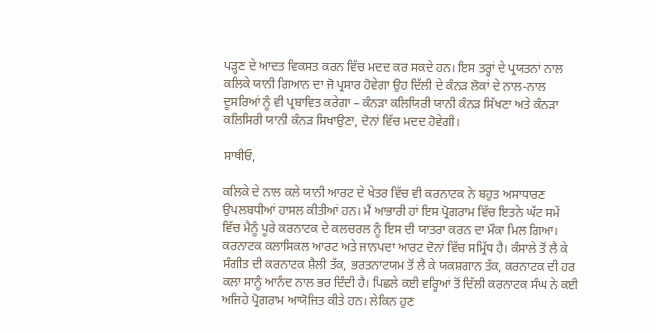ਪੜ੍ਹਣ ਦੇ ਆਦਤ ਵਿਕਸਤ ਕਰਨ ਵਿੱਚ ਮਦਦ ਕਰ ਸਕਦੇ ਹਨ। ਇਸ ਤਰ੍ਹਾਂ ਦੇ ਪ੍ਰਯਤਨਾਂ ਨਾਲ ਕਲਿਕੇ ਯਾਨੀ ਗਿਆਨ ਦਾ ਜੋ ਪ੍ਰਸਾਰ ਹੋਵੇਗਾ ਉਹ ਦਿੱਲੀ ਦੇ ਕੰਨੜ ਲੋਕਾਂ ਦੇ ਨਾਲ-ਨਾਲ ਦੂਸਰਿਆਂ ਨੂੰ ਵੀ ਪ੍ਰਬਾਵਿਤ ਕਰੇਗਾ – ਕੰਨੜਾ ਕਲਿਯਿਰੀ ਯਾਨੀ ਕੰਨੜ ਸਿੱਖਣਾ ਅਤੇ ਕੰਨੜਾ ਕਲਿਸਿਰੀ ਯਾਨੀ ਕੰਨੜ ਸਿਖਾਉਣਾ, ਦੋਨਾਂ ਵਿੱਚ ਮਦਦ ਹੋਵੇਗੀ।

ਸਾਥੀਓ,

ਕਲਿਕੇ ਦੇ ਨਾਲ ਕਲੇ ਯਾਨੀ ਆਰਟ ਦੇ ਖੇਤਰ ਵਿੱਚ ਵੀ ਕਰਨਾਟਕ ਨੇ ਬਹੁਤ ਅਸਾਧਾਰਣ ਉਪਲਬਧੀਆਂ ਹਾਸਲ ਕੀਤੀਆਂ ਹਨ। ਮੈਂ ਆਭਾਰੀ ਹਾਂ ਇਸ ਪ੍ਰੋਗਰਾਮ ਵਿੱਚ ਇਤਨੇ ਘੱਟ ਸਮੇਂ ਵਿੱਚ ਮੈਨੂੰ ਪੂਰੇ ਕਰਨਾਟਕ ਦੇ ਕਲਚਰਲ ਨੂੰ ਇਸ ਦੀ ਯਾਤਰਾ ਕਰਨ ਦਾ ਮੌਕਾ ਮਿਲ ਗਿਆ। ਕਰਨਾਟਕ ਕਲਾਸਿਕਲ ਆਰਟ ਅਤੇ ਜਾਨਪਦਾ ਆਰਟ ਦੋਨਾਂ ਵਿੱਚ ਸਮ੍ਰਿੱਧ ਹੈ। ਕੰਸਾਲੇ ਤੋਂ ਲੈ ਕੇ ਸੰਗੀਤ ਦੀ ਕਰਨਾਟਕ ਸ਼ੈਲੀ ਤੱਕ, ਭਰਤਨਾਟਯਮ ਤੋਂ ਲੈ ਕੇ ਯਕਸ਼ਗਾਨ ਤੱਕ, ਕਰਨਾਟਕ ਦੀ ਹਰ ਕਲਾ ਸਾਨੂੰ ਆਨੰਦ ਨਾਲ ਭਰ ਦਿੰਦੀ ਹੈ। ਪਿਛਲੇ ਕਈ ਵਰ੍ਹਿਆਂ ਤੋਂ ਦਿੱਲੀ ਕਰਨਾਟਕ ਸੰਘ ਨੇ ਕਈ ਅਜਿਹੇ ਪ੍ਰੋਗਰਾਮ ਆਯੋਜਿਤ ਕੀਤੇ ਹਨ। ਲੇਕਿਨ ਹੁਣ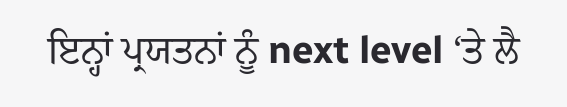ਇਨ੍ਹਾਂ ਪ੍ਰਯਤਨਾਂ ਨੂੰ next level ‘ਤੇ ਲੈ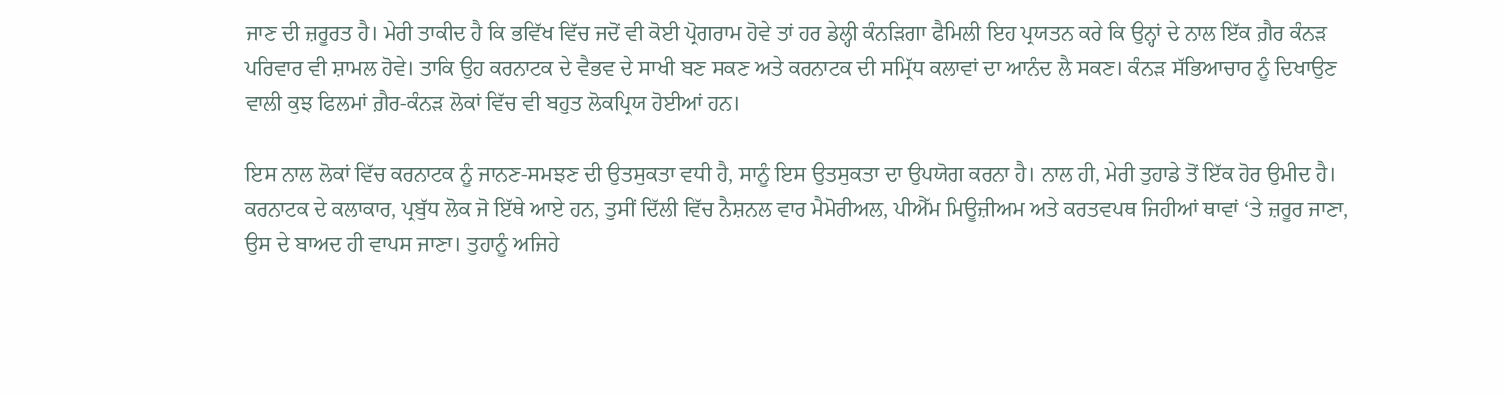ਜਾਣ ਦੀ ਜ਼ਰੂਰਤ ਹੈ। ਮੇਰੀ ਤਾਕੀਦ ਹੈ ਕਿ ਭਵਿੱਖ ਵਿੱਚ ਜਦੋਂ ਵੀ ਕੋਈ ਪ੍ਰੋਗਰਾਮ ਹੋਵੇ ਤਾਂ ਹਰ ਡੇਲ੍ਹੀ ਕੰਨੜਿਗਾ ਫੈਮਿਲੀ ਇਹ ਪ੍ਰਯਤਨ ਕਰੇ ਕਿ ਉਨ੍ਹਾਂ ਦੇ ਨਾਲ ਇੱਕ ਗ਼ੈਰ ਕੰਨੜ ਪਰਿਵਾਰ ਵੀ ਸ਼ਾਮਲ ਹੋਵੇ। ਤਾਕਿ ਉਹ ਕਰਨਾਟਕ ਦੇ ਵੈਭਵ ਦੇ ਸਾਖੀ ਬਣ ਸਕਣ ਅਤੇ ਕਰਨਾਟਕ ਦੀ ਸਮ੍ਰਿੱਧ ਕਲਾਵਾਂ ਦਾ ਆਨੰਦ ਲੈ ਸਕਣ। ਕੰਨੜ ਸੱਭਿਆਚਾਰ ਨੂੰ ਦਿਖਾਉਣ ਵਾਲੀ ਕੁਝ ਫਿਲਮਾਂ ਗ਼ੈਰ-ਕੰਨੜ ਲੋਕਾਂ ਵਿੱਚ ਵੀ ਬਹੁਤ ਲੋਕਪ੍ਰਿਯ ਹੋਈਆਂ ਹਨ।

ਇਸ ਨਾਲ ਲੋਕਾਂ ਵਿੱਚ ਕਰਨਾਟਕ ਨੂੰ ਜਾਨਣ-ਸਮਝਣ ਦੀ ਉਤਸੁਕਤਾ ਵਧੀ ਹੈ, ਸਾਨੂੰ ਇਸ ਉਤਸੁਕਤਾ ਦਾ ਉਪਯੋਗ ਕਰਨਾ ਹੈ। ਨਾਲ ਹੀ, ਮੇਰੀ ਤੁਹਾਡੇ ਤੋਂ ਇੱਕ ਹੋਰ ਉਮੀਦ ਹੈ। ਕਰਨਾਟਕ ਦੇ ਕਲਾਕਾਰ, ਪ੍ਰਬੁੱਧ ਲੋਕ ਜੋ ਇੱਥੇ ਆਏ ਹਨ, ਤੁਸੀਂ ਦਿੱਲੀ ਵਿੱਚ ਨੈਸ਼ਨਲ ਵਾਰ ਮੈਮੋਰੀਅਲ, ਪੀਐੱਮ ਮਿਊਜ਼ੀਅਮ ਅਤੇ ਕਰਤਵਪਥ ਜਿਹੀਆਂ ਥਾਵਾਂ ‘ਤੇ ਜ਼ਰੂਰ ਜਾਣਾ, ਉਸ ਦੇ ਬਾਅਦ ਹੀ ਵਾਪਸ ਜਾਣਾ। ਤੁਹਾਨੂੰ ਅਜਿਹੇ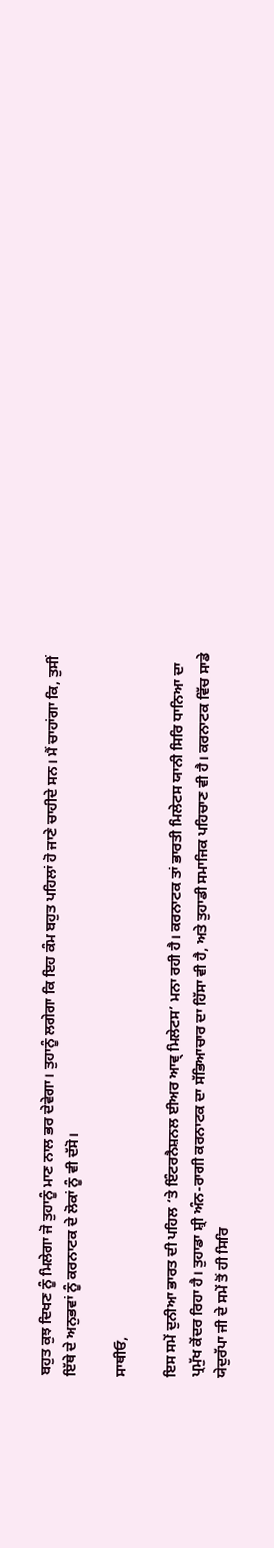ਬਹੁਤ ਕੁਝ ਦਿਖਣ ਨੂੰ ਮਿਲੇਗਾ ਜੋ ਤੁਹਾਨੂੰ ਮਾਣ ਨਾਲ ਭਰ ਦੇਵੇਗਾ। ਤੁਹਾਨੂੰ ਲਗੇਗਾ ਕਿ ਇਹ ਕੰਮ ਬਹੁਤ ਪਹਿਲਾਂ ਹੋ ਜਾਣੇ ਚਾਹੀਦੇ ਸਨ। ਮੈਂ ਚਾਹਾਂਗਾ ਕਿ, ਤੁਸੀਂ ਇੱਥੇ ਦੇ ਅਨੁਭਵਾਂ ਨੂੰ ਕਰਨਾਟਕ ਦੇ ਲੋਕਾਂ ਨੂੰ ਵੀ ਦੱਸੋ।

ਸਾਥੀਓ,

ਇਸ ਸਮੇਂ ਦੁਨੀਆ ਭਾਰਤ ਦੀ ਪਹਿਲ ‘ਤੇ ਇੰਟਰਨੈਸ਼ਨਲ ਈਅਰ ਆਵ੍ ਮਿਲੇਟਸ’ ਮਨਾ ਰਹੀ ਹੈ। ਕਰਨਾਟਕ ਤਾਂ ਭਾਰਤੀ ਮਿਲੇਟਸ ਯਾਨੀ ਸਿਰਿ ਧਾਨਿਆ ਦਾ ਪ੍ਰਮੁੱਖ ਕੇਂਦਰ ਰਿਹਾ ਹੈ। ਤੁਹਾਡਾ ਸ਼੍ਰੀ ਅੰਨ-ਰਾਗੀ ਕਰਨਾਟਕ ਦਾ ਸੱਭਿਆਚਾਰ ਦਾ ਹਿੱਸਾ ਵੀ ਹੈ, ਅਤੇ ਤੁਹਾਡੀ ਸਮਾਜਿਕ ਪਹਿਚਾਣ ਵੀ ਹੈ। ਕਰਨਾਟਕ ਵਿੱਚ ਸਾਡੇ ਯੇਦੁਰੱਪਾ ਜੀ ਦੇ ਸਮੇਂ ਤੋਂ ਹੀ ਸਿਰਿ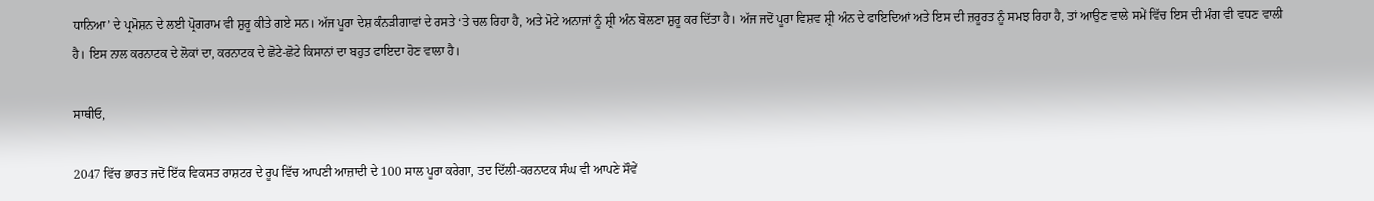ਧਾਨਿਆ’ ਦੇ ਪ੍ਰਮੋਸ਼ਨ ਦੇ ਲਈ ਪ੍ਰੋਗਰਾਮ ਵੀ ਸ਼ੁਰੂ ਕੀਤੇ ਗਏ ਸਨ। ਅੱਜ ਪੂਰਾ ਦੇਸ਼ ਕੰਨੜੀਗਾਵਾਂ ਦੇ ਰਸਤੇ ‘ਤੇ ਚਲ ਰਿਹਾ ਹੈ, ਅਤੇ ਮੋਟੇ ਅਨਾਜਾਂ ਨੂੰ ਸ਼੍ਰੀ ਅੰਨ ਬੋਲਣਾ ਸ਼ੁਰੂ ਕਰ ਦਿੱਤਾ ਹੈ। ਅੱਜ ਜਦੋਂ ਪੂਰਾ ਵਿਸ਼ਵ ਸ਼੍ਰੀ ਅੰਨ ਦੇ ਫਾਇਦਿਆਂ ਅਤੇ ਇਸ ਦੀ ਜ਼ਰੂਰਤ ਨੂੰ ਸਮਝ ਰਿਹਾ ਹੈ, ਤਾਂ ਆਉਣ ਵਾਲੇ ਸਮੇਂ ਵਿੱਚ ਇਸ ਦੀ ਮੰਗ ਵੀ ਵਧਣ ਵਾਲੀ ਹੈ। ਇਸ ਨਾਲ ਕਰਨਾਟਕ ਦੇ ਲੋਕਾਂ ਦਾ, ਕਰਨਾਟਕ ਦੇ ਛੋਟੇ-ਛੋਟੇ ਕਿਸਾਨਾਂ ਦਾ ਬਹੁਤ ਫਾਇਦਾ ਹੋਣ ਵਾਲਾ ਹੈ।

ਸਾਥੀਓ,

2047 ਵਿੱਚ ਭਾਰਤ ਜਦੋਂ ਇੱਕ ਵਿਕਸਤ ਰਾਸ਼ਟਰ ਦੇ ਰੂਪ ਵਿੱਚ ਆਪਣੀ ਆਜ਼ਾਦੀ ਦੇ 100 ਸਾਲ ਪੂਰਾ ਕਰੇਗਾ, ਤਦ ਦਿੱਲੀ-ਕਰਨਾਟਕ ਸੰਘ ਵੀ ਆਪਣੇ ਸੌਵੇਂ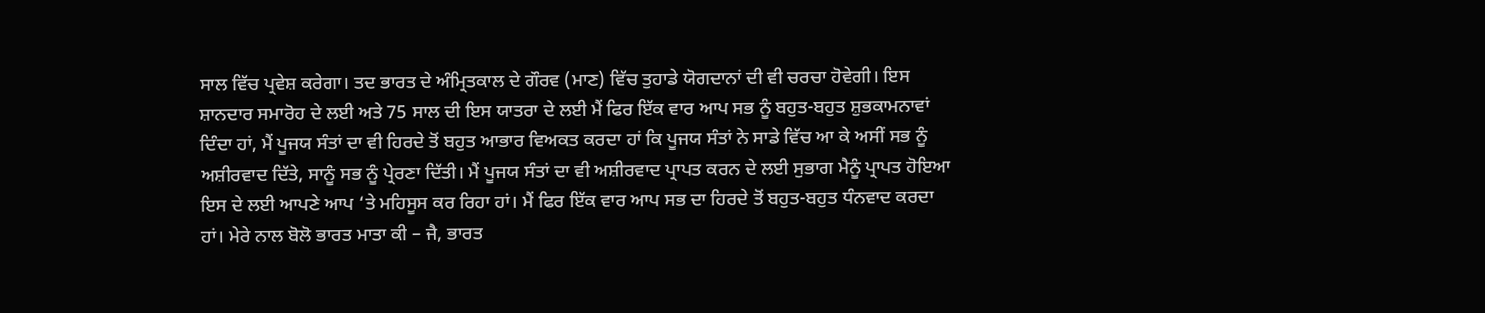ਸਾਲ ਵਿੱਚ ਪ੍ਰਵੇਸ਼ ਕਰੇਗਾ। ਤਦ ਭਾਰਤ ਦੇ ਅੰਮ੍ਰਿਤਕਾਲ ਦੇ ਗੌਰਵ (ਮਾਣ) ਵਿੱਚ ਤੁਹਾਡੇ ਯੋਗਦਾਨਾਂ ਦੀ ਵੀ ਚਰਚਾ ਹੋਵੇਗੀ। ਇਸ ਸ਼ਾਨਦਾਰ ਸਮਾਰੋਹ ਦੇ ਲਈ ਅਤੇ 75 ਸਾਲ ਦੀ ਇਸ ਯਾਤਰਾ ਦੇ ਲਈ ਮੈਂ ਫਿਰ ਇੱਕ ਵਾਰ ਆਪ ਸਭ ਨੂੰ ਬਹੁਤ-ਬਹੁਤ ਸ਼ੁਭਕਾਮਨਾਵਾਂ ਦਿੰਦਾ ਹਾਂ, ਮੈਂ ਪੂਜਯ ਸੰਤਾਂ ਦਾ ਵੀ ਹਿਰਦੇ ਤੋਂ ਬਹੁਤ ਆਭਾਰ ਵਿਅਕਤ ਕਰਦਾ ਹਾਂ ਕਿ ਪੂਜਯ ਸੰਤਾਂ ਨੇ ਸਾਡੇ ਵਿੱਚ ਆ ਕੇ ਅਸੀਂ ਸਭ ਨੂੰ ਅਸ਼ੀਰਵਾਦ ਦਿੱਤੇ, ਸਾਨੂੰ ਸਭ ਨੂੰ ਪ੍ਰੇਰਣਾ ਦਿੱਤੀ। ਮੈਂ ਪੂਜਯ ਸੰਤਾਂ ਦਾ ਵੀ ਅਸ਼ੀਰਵਾਦ ਪ੍ਰਾਪਤ ਕਰਨ ਦੇ ਲਈ ਸੁਭਾਗ ਮੈਨੂੰ ਪ੍ਰਾਪਤ ਹੋਇਆ ਇਸ ਦੇ ਲਈ ਆਪਣੇ ਆਪ ‘ਤੇ ਮਹਿਸੂਸ ਕਰ ਰਿਹਾ ਹਾਂ। ਮੈਂ ਫਿਰ ਇੱਕ ਵਾਰ ਆਪ ਸਭ ਦਾ ਹਿਰਦੇ ਤੋਂ ਬਹੁਤ-ਬਹੁਤ ਧੰਨਵਾਦ ਕਰਦਾ ਹਾਂ। ਮੇਰੇ ਨਾਲ ਬੋਲੋ ਭਾਰਤ ਮਾਤਾ ਕੀ – ਜੈ, ਭਾਰਤ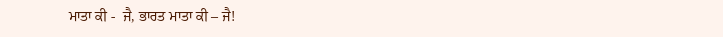ਮਾਤਾ ਕੀ -  ਜੈ, ਭਾਰਤ ਮਾਤਾ ਕੀ – ਜੈ!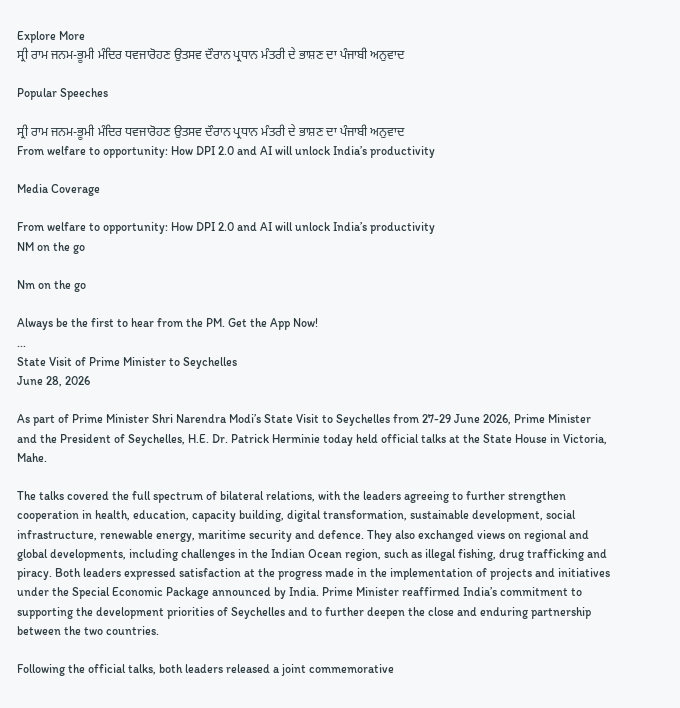Explore More
ਸ੍ਰੀ ਰਾਮ ਜਨਮ-ਭੂਮੀ ਮੰਦਿਰ ਧਵਜਾਰੋਹਣ ਉਤਸਵ ਦੌਰਾਨ ਪ੍ਰਧਾਨ ਮੰਤਰੀ ਦੇ ਭਾਸ਼ਣ ਦਾ ਪੰਜਾਬੀ ਅਨੁਵਾਦ

Popular Speeches

ਸ੍ਰੀ ਰਾਮ ਜਨਮ-ਭੂਮੀ ਮੰਦਿਰ ਧਵਜਾਰੋਹਣ ਉਤਸਵ ਦੌਰਾਨ ਪ੍ਰਧਾਨ ਮੰਤਰੀ ਦੇ ਭਾਸ਼ਣ ਦਾ ਪੰਜਾਬੀ ਅਨੁਵਾਦ
From welfare to opportunity: How DPI 2.0 and AI will unlock India’s productivity

Media Coverage

From welfare to opportunity: How DPI 2.0 and AI will unlock India’s productivity
NM on the go

Nm on the go

Always be the first to hear from the PM. Get the App Now!
...
State Visit of Prime Minister to Seychelles
June 28, 2026

As part of Prime Minister Shri Narendra Modi’s State Visit to Seychelles from 27-29 June 2026, Prime Minister and the President of Seychelles, H.E. Dr. Patrick Herminie today held official talks at the State House in Victoria, Mahe.

The talks covered the full spectrum of bilateral relations, with the leaders agreeing to further strengthen cooperation in health, education, capacity building, digital transformation, sustainable development, social infrastructure, renewable energy, maritime security and defence. They also exchanged views on regional and global developments, including challenges in the Indian Ocean region, such as illegal fishing, drug trafficking and piracy. Both leaders expressed satisfaction at the progress made in the implementation of projects and initiatives under the Special Economic Package announced by India. Prime Minister reaffirmed India’s commitment to supporting the development priorities of Seychelles and to further deepen the close and enduring partnership between the two countries.

Following the official talks, both leaders released a joint commemorative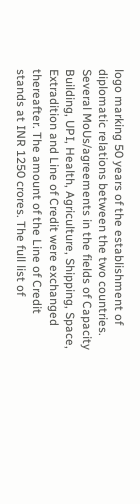logo marking 50 years of the establishment of diplomatic relations between the two countries. Several MoUs/agreements in the fields of Capacity Building, UPI, Health, Agriculture, Shipping, Space, Extradition and Line of Credit were exchanged thereafter. The amount of the Line of Credit stands at INR 1250 crores. The full list of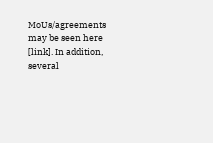MoUs/agreements may be seen here [link]. In addition, several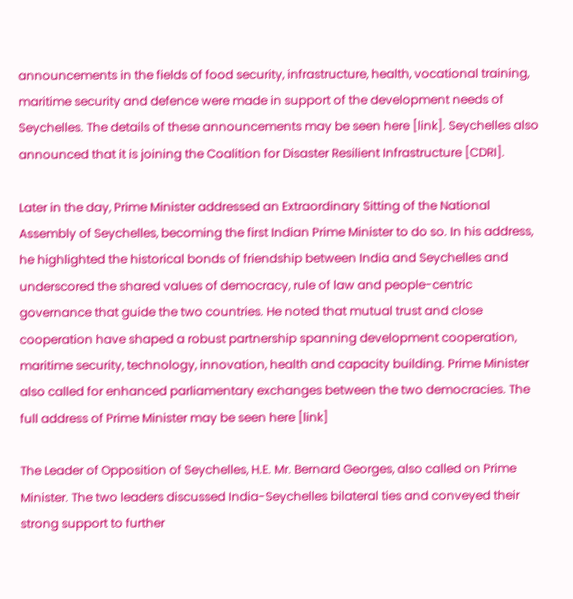announcements in the fields of food security, infrastructure, health, vocational training, maritime security and defence were made in support of the development needs of Seychelles. The details of these announcements may be seen here [link]. Seychelles also announced that it is joining the Coalition for Disaster Resilient Infrastructure [CDRI].

Later in the day, Prime Minister addressed an Extraordinary Sitting of the National Assembly of Seychelles, becoming the first Indian Prime Minister to do so. In his address, he highlighted the historical bonds of friendship between India and Seychelles and underscored the shared values of democracy, rule of law and people-centric governance that guide the two countries. He noted that mutual trust and close cooperation have shaped a robust partnership spanning development cooperation, maritime security, technology, innovation, health and capacity building. Prime Minister also called for enhanced parliamentary exchanges between the two democracies. The full address of Prime Minister may be seen here [link]

The Leader of Opposition of Seychelles, H.E. Mr. Bernard Georges, also called on Prime Minister. The two leaders discussed India-Seychelles bilateral ties and conveyed their strong support to further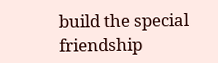build the special friendship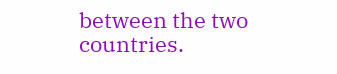between the two countries.